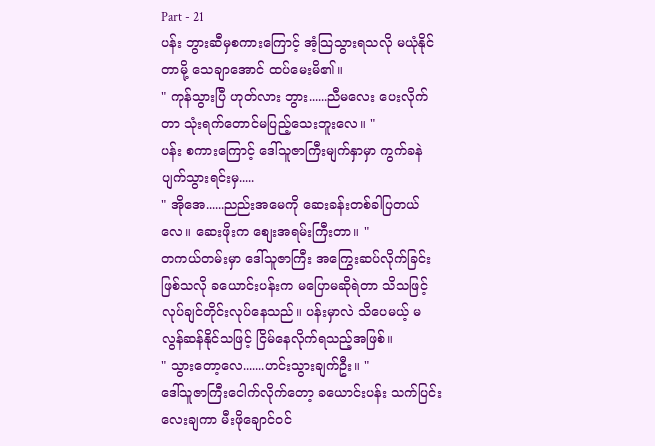Part - 21
ပန်း ဘွားဆီမှစကားကြောင့် အံ့သြသွားရသလို မယုံနိုင်တာမို့ သေချာအောင် ထပ်မေးမိ၏။
" ကုန်သွားပြီ ဟုတ်လား ဘွား......ညီမလေး ပေးလိုက်တာ သုံးရက်တောင်မပြည့်သေးဘူးလေ။ "
ပန်း စကားကြောင့် ဒေါ်သူဇာကြီးမျက်နှာမှာ ကွက်ခနဲပျက်သွားရင်းမှ.....
" အိုအေ......ညည်းအမေကို ဆေးခန်းတစ်ခါပြတယ်လေ။ ဆေးဖိုးက စျေးအရမ်းကြီးတာ။ "
တကယ်တမ်းမှာ ဒေါ်သူဇာကြီး အကြွေးဆပ်လိုက်ခြင်းဖြစ်သလို ခယောင်းပန်းက မပြောမဆိုရဲတာ သိသဖြင့် လုပ်ချင်တိုင်းလုပ်နေသည်။ ပန်းမှာလဲ သိပေမယ့် မလွန်ဆန်နိုင်သဖြင့် ငြိမ်နေလိုက်ရသည့်အဖြစ်။
" သွားတော့လေ.......ဟင်းသွားချက်ဦး။ "
ဒေါ်သူဇာကြီးငေါက်လိုက်တော့ ခယောင်းပန်း သက်ပြင်းလေးချကာ မီးဖိုချောင်ဝင်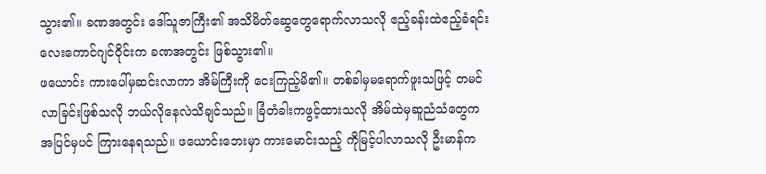သွား၏။ ခဏအတွင်း ဒေါ်သူဇာကြီး၏ အသိမိတ်ဆွေတွေရောက်လာသလို ဧည့်ခန်းထဲဧည့်ခံရင်း လေးကောင်ဂျင်ဝိုင်းက ခဏအတွင်း ဖြစ်သွား၏။
ဖယောင်း ကားပေါ်မှဆင်းလာကာ အိမ်ကြီးကို ငေးကြည့်မိ၏။ တစ်ခါမှမရောက်ဖူးသဖြင့် တမင်လာခြင်းဖြစ်သလို ဘယ်လိုနေလဲသိချင်သည်။ ခြံတံခါးကဖွင့်ထားသလို အိမ်ထဲမှဆူညံသံတွေက အပြင်မှပင် ကြားနေရသည်။ ဖယောင်းဘေးမှာ ကားမောင်းသည့် ကိုမြင့်ပါလာသလို ဦးမာန်က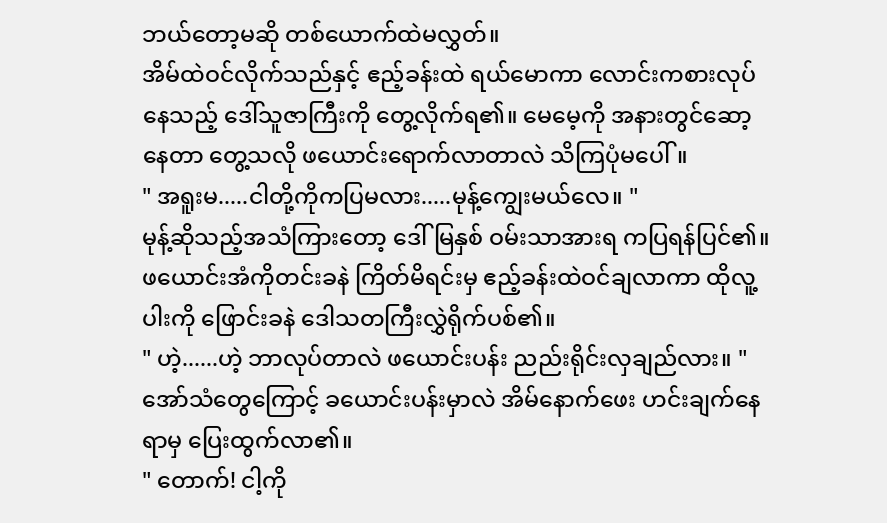ဘယ်တော့မဆို တစ်ယောက်ထဲမလွှတ်။
အိမ်ထဲဝင်လိုက်သည်နှင့် ဧည့်ခန်းထဲ ရယ်မောကာ လောင်းကစားလုပ်နေသည့် ဒေါ်သူဇာကြီးကို တွေ့လိုက်ရ၏။ မေမေ့ကို အနားတွင်ဆော့နေတာ တွေ့သလို ဖယောင်းရောက်လာတာလဲ သိကြပုံမပေါ်။
" အရူးမ.....ငါတို့ကိုကပြမလား.....မုန့်ကျွေးမယ်လေ။ "
မုန့်ဆိုသည့်အသံကြားတော့ ဒေါ်မြနှစ် ဝမ်းသာအားရ ကပြရန်ပြင်၏။ ဖယောင်းအံကိုတင်းခနဲ ကြိတ်မိရင်းမှ ဧည့်ခန်းထဲဝင်ချလာကာ ထိုလူ့ပါးကို ဖြောင်းခနဲ ဒေါသတကြီးလွှဲရိုက်ပစ်၏။
" ဟဲ့......ဟဲ့ ဘာလုပ်တာလဲ ဖယောင်းပန်း ညည်းရိုင်းလှချည်လား။ "
အော်သံတွေကြောင့် ခယောင်းပန်းမှာလဲ အိမ်နောက်ဖေး ဟင်းချက်နေရာမှ ပြေးထွက်လာ၏။
" တောက်! ငါ့ကို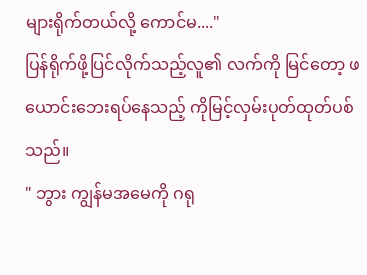များရိုက်တယ်လို့ ကောင်မ...."
ပြန်ရိုက်ဖို့ပြင်လိုက်သည့်လူ၏ လက်ကို မြင်တော့ ဖယောင်းဘေးရပ်နေသည့် ကိုမြင့်လှမ်းပုတ်ထုတ်ပစ်သည်။
" ဘွား ကျွန်မအမေကို ဂရု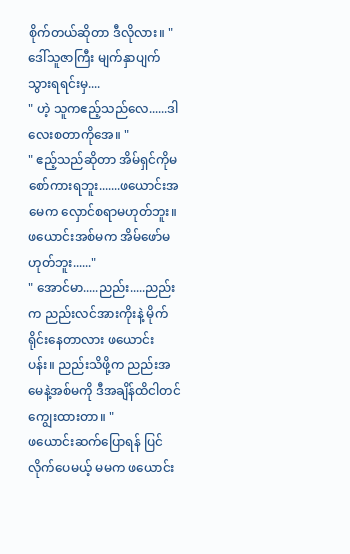စိုက်တယ်ဆိုတာ ဒီလိုလား။ "
ဒေါ်သူဇာကြီး မျက်နှာပျက်သွားရရင်းမှ....
" ဟဲ့ သူကဧည့်သည်လေ......ဒါလေးစတာကိုအေ။ "
" ဧည့်သည်ဆိုတာ အိမ်ရှင်ကိုမစော်ကားရဘူး.......ဖယောင်းအမေက လှောင်စရာမဟုတ်ဘူး။ ဖယောင်းအစ်မက အိမ်ဖော်မဟုတ်ဘူး......"
" အောင်မာ.....ညည်း.....ညည်းက ညည်းလင်အားကိုးနဲ့ မိုက်ရိုင်းနေတာလား ဖယောင်းပန်း။ ညည်းသိဖို့က ညည်းအမေနဲ့အစ်မကို ဒီအချိန်ထိငါတင်ကျွေးထားတာ။ "
ဖယောင်းဆက်ပြောရန် ပြင်လိုက်ပေမယ့် မမက ဖယောင်း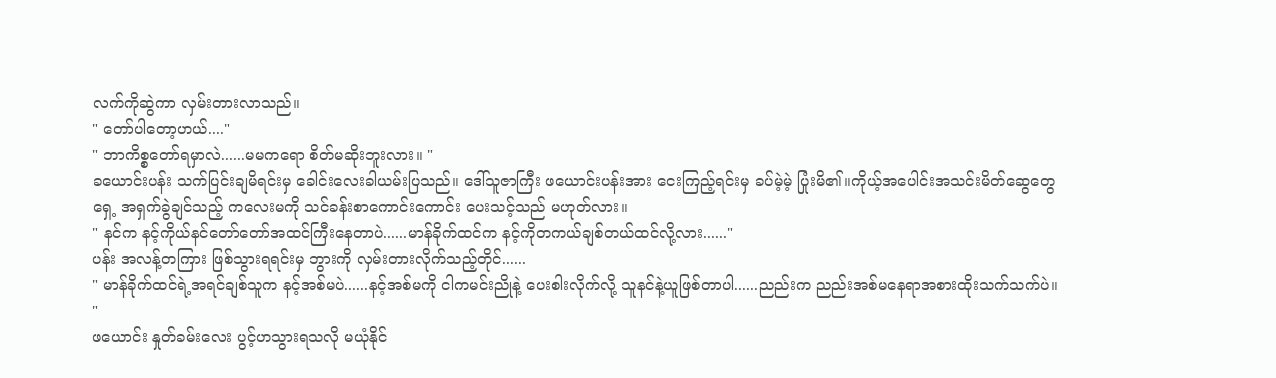လက်ကိုဆွဲကာ လှမ်းတားလာသည်။
" တော်ပါတော့ဟယ်...."
" ဘာကိစ္စတော်ရမှာလဲ......မမကရော စိတ်မဆိုးဘူးလား။ "
ခယောင်းပန်း သက်ပြင်းချမိရင်းမှ ခေါင်းလေးခါယမ်းပြသည်။ ဒေါ်သူဇာကြီး ဖယောင်းပန်းအား ငေးကြည့်ရင်းမှ ခပ်မဲ့မဲ့ ပြုံးမိ၏။ကိုယ့်အပေါင်းအသင်းမိတ်ဆွေတွေရှေ့ အရှက်ခွဲချင်သည့် ကလေးမကို သင်ခန်းစာကောင်းကောင်း ပေးသင့်သည် မဟုတ်လား။
" နင်က နင့်ကိုယ်နင်တော်တော်အထင်ကြီးနေတာပဲ......မာန်ခိုက်ထင်က နင့်ကိုတကယ်ချစ်တယ်ထင်လို့လား......"
ပန်း အလန့်တကြား ဖြစ်သွားရရင်းမှ ဘွားကို လှမ်းတားလိုက်သည့်တိုင်......
" မာန်ခိုက်ထင်ရဲ့အရင်ချစ်သူက နင့်အစ်မပဲ......နင့်အစ်မကို ငါကမင်းညိုနဲ့ ပေးစါးလိုက်လို့ သူနင်နဲ့ယူဖြစ်တာပါ......ညည်းက ညည်းအစ်မနေရာအစားထိုးသက်သက်ပဲ။ "
ဖယောင်း နှုတ်ခမ်းလေး ပွင့်ဟသွားရသလို မယုံနိုင်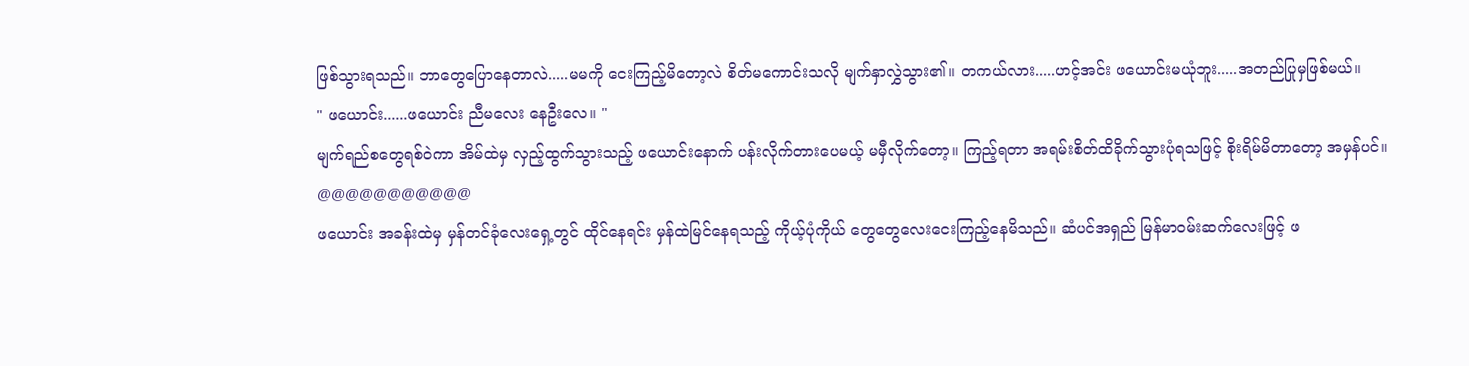ဖြစ်သွားရသည်။ ဘာတွေပြောနေတာလဲ.....မမကို ငေးကြည့်မိတော့လဲ စိတ်မကောင်းသလို မျက်နှာလွှဲသွား၏။ တကယ်လား.....ဟင့်အင်း ဖယောင်းမယုံဘူး.....အတည်ပြုမှဖြစ်မယ်။
" ဖယောင်း......ဖယောင်း ညီမလေး နေဦးလေ။ "
မျက်ရည်စတွေရစ်ဝဲကာ အိမ်ထဲမှ လှည့်ထွက်သွားသည့် ဖယောင်းနောက် ပန်းလိုက်တားပေမယ့် မမှီလိုက်တော့။ ကြည့်ရတာ အရမ်းစိတ်ထိခိုက်သွားပုံရသဖြင့် စိုးရိမ်မိတာတော့ အမှန်ပင်။
@@@@@@@@@@@
ဖယောင်း အခန်းထဲမှ မှန်တင်ခုံလေးရှေ့တွင် ထိုင်နေရင်း မှန်ထဲမြင်နေရသည့် ကိုယ့်ပုံကိုယ် တွေတွေလေးငေးကြည့်နေမိသည်။ ဆံပင်အရှည် မြန်မာဝမ်းဆက်လေးဖြင့် ဖ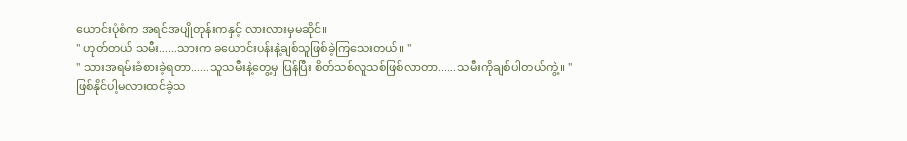ယောင်းပုံစံက အရင်အပျိုတုန်းကနှင့် လားလားမှမဆိုင်။
" ဟုတ်တယ် သမီး......သားက ခယောင်းပန်းနဲ့ချစ်သူဖြစ်ခဲ့ကြသေးတယ်။ "
" သားအရမ်းခံစားခဲ့ရတာ......သူသမီးနဲ့တွေ့မှ ပြန်ပြီး စိတ်သစ်လူသစ်ဖြစ်လာတာ......သမီးကိုချစ်ပါတယ်ကွဲ့။ "
ဖြစ်နိုင်ပါ့မလားထင်ခဲ့သ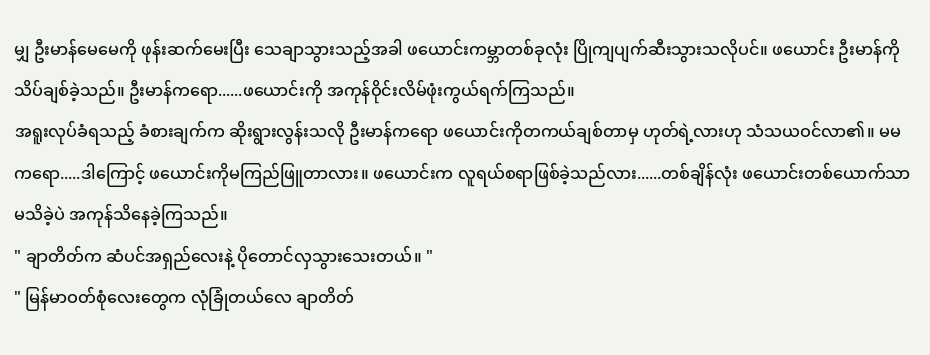မျှ ဦးမာန်မေမေကို ဖုန်းဆက်မေးပြီး သေချာသွားသည့်အခါ ဖယောင်းကမ္ဘာတစ်ခုလုံး ပြိုကျပျက်ဆီးသွားသလိုပင်။ ဖယောင်း ဦးမာန်ကိုသိပ်ချစ်ခဲ့သည်။ ဦးမာန်ကရော......ဖယောင်းကို အကုန်ဝိုင်းလိမ်ဖုံးကွယ်ရက်ကြသည်။
အရူးလုပ်ခံရသည့် ခံစားချက်က ဆိုးရွားလွန်းသလို ဦးမာန်ကရော ဖယောင်းကိုတကယ်ချစ်တာမှ ဟုတ်ရဲ့လားဟု သံသယဝင်လာ၏။ မမကရော.....ဒါကြောင့် ဖယောင်းကိုမကြည်ဖြူတာလား။ ဖယောင်းက လူရယ်စရာဖြစ်ခဲ့သည်လား......တစ်ချိန်လုံး ဖယောင်းတစ်ယောက်သာ မသိခဲ့ပဲ အကုန်သိနေခဲ့ကြသည်။
" ချာတိတ်က ဆံပင်အရှည်လေးနဲ့ ပိုတောင်လှသွားသေးတယ်။ "
" မြန်မာဝတ်စုံလေးတွေက လုံခြုံတယ်လေ ချာတိတ်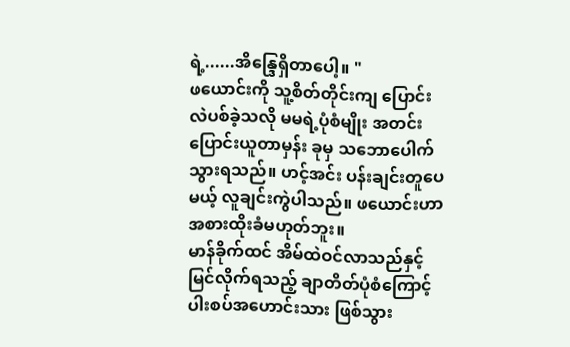ရဲ့......အိန္ဒြေရှိတာပေါ့။ "
ဖယောင်းကို သူ့စိတ်တိုင်းကျ ပြောင်းလဲပစ်ခဲ့သလို မမရဲ့ပုံစံမျိုး အတင်းပြောင်းယူတာမှန်း ခုမှ သဘောပေါက်သွားရသည်။ ဟင့်အင်း ပန်းချင်းတူပေမယ့် လူချင်းကွဲပါသည်။ ဖယောင်းဟာ အစားထိုးခံမဟုတ်ဘူး။
မာန်ခိုက်ထင် အိမ်ထဲဝင်လာသည်နှင့် မြင်လိုက်ရသည့် ချာတိတ်ပုံစံကြောင့် ပါးစပ်အဟောင်းသား ဖြစ်သွား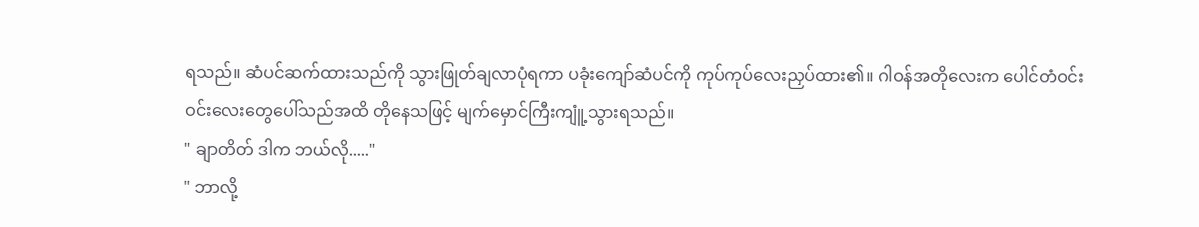ရသည်။ ဆံပင်ဆက်ထားသည်ကို သွားဖြုတ်ချလာပုံရကာ ပခုံးကျော်ဆံပင်ကို ကုပ်ကုပ်လေးညှပ်ထား၏။ ဂါဝန်အတိုလေးက ပေါင်တံဝင်းဝင်းလေးတွေပေါ်သည်အထိ တိုနေသဖြင့် မျက်မှောင်ကြီးကျူံ့သွားရသည်။
" ချာတိတ် ဒါက ဘယ်လို....."
" ဘာလို့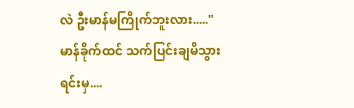လဲ ဦးမာန်မကြိုက်ဘူးလား....."
မာန်ခိုက်ထင် သက်ပြင်းချမိသွားရင်းမှ....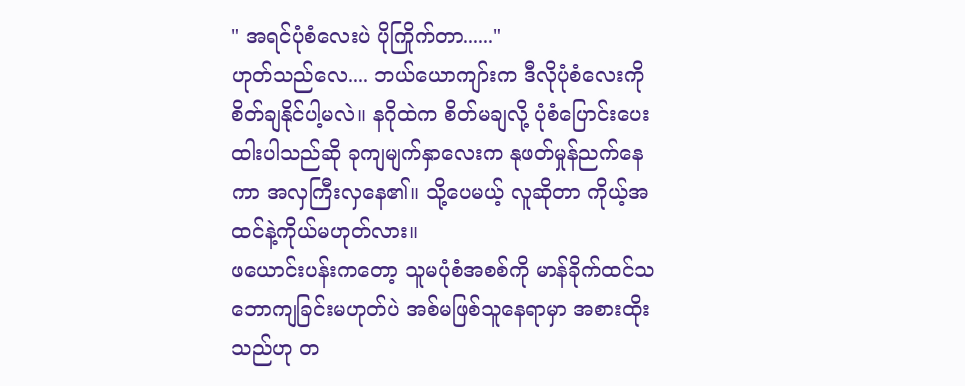" အရင်ပုံစံလေးပဲ ပိုကြိုက်တာ......"
ဟုတ်သည်လေ.... ဘယ်ယောကျာ်းက ဒီလိုပုံစံလေးကို စိတ်ချနိုင်ပါ့မလဲ။ နဂိုထဲက စိတ်မချလို့ ပုံစံပြောင်းပေးထါးပါသည်ဆို ခုကျမျက်နှာလေးက နုဖတ်မှုန်ညက်နေကာ အလှကြီးလှနေ၏။ သို့ပေမယ့် လူဆိုတာ ကိုယ့်အထင်နဲ့ကိုယ်မဟုတ်လား။
ဖယောင်းပန်းကတော့ သူမပုံစံအစစ်ကို မာန်ခိုက်ထင်သဘောကျခြင်းမဟုတ်ပဲ အစ်မဖြစ်သူနေရာမှာ အစားထိုးသည်ဟု တ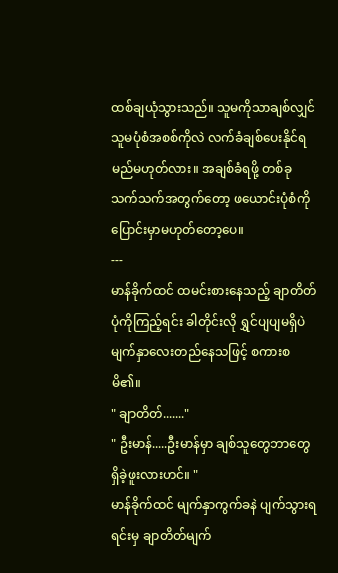ထစ်ချယုံသွားသည်။ သူမကိုသာချစ်လျှင် သူမပုံစံအစစ်ကိုလဲ လက်ခံချစ်ပေးနိုင်ရမည်မဟုတ်လား။ အချစ်ခံရဖို့ တစ်ခုသက်သက်အတွက်တော့ ဖယောင်းပုံစံကို ပြောင်းမှာမဟုတ်တော့ပေ။
---
မာန်ခိုက်ထင် ထမင်းစားနေသည့် ချာတိတ်ပုံကိုကြည့်ရင်း ခါတိုင်းလို ရွှင်ပျပျမရှိပဲ မျက်နှာလေးတည်နေသဖြင့် စကားစမိ၏။
" ချာတိတ်......."
" ဦးမာန်.....ဦးမာန်မှာ ချစ်သူတွေဘာတွေရှိခဲ့ဖူးလားဟင်။ "
မာန်ခိုက်ထင် မျက်နှာကွက်ခနဲ ပျက်သွားရရင်းမှ ချာတိတ်မျက်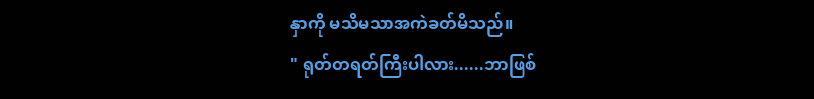နှာကို မသိမသာအကဲခတ်မိသည်။
" ရုတ်တရတ်ကြီးပါလား......ဘာဖြစ်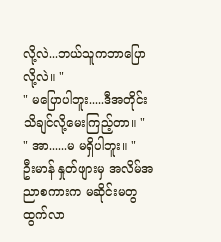လို့လဲ...ဘယ်သူကဘာပြောလို့လဲ။ "
" မပြောပါဘူး.....ဒီအတိုင်း သိချင်လို့မေးကြည့်တာ။ "
" အာ......မ မရှိပါဘူး။ "
ဦးမာန် နှုတ်ဖျားမှ အလိမ်အညာစကားက မဆိုင်းမတွထွက်လာ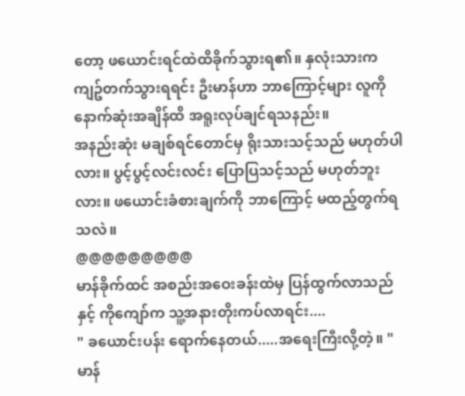တော့ ဖယောင်းရင်ထဲထိခိုက်သွားရ၏။ နှလုံးသားက ကျဥ်တက်သွားရရင်း ဦးမာန်ဟာ ဘာကြောင့်များ လူကို နောက်ဆုံးအချိန်ထိ အရူးလုပ်ချင်ရသနည်း။
အနည်းဆုံး မချစ်ရင်တောင်မှ ရိုးသားသင့်သည် မဟုတ်ပါလား။ ပွင့်ပွင့်လင်းလင်း ပြောပြသင့်သည် မဟုတ်ဘူးလား။ ဖယောင်းခံစားချက်ကို ဘာကြောင့် မထည့်တွက်ရသလဲ။
@@@@@@@@@
မာန်ခိုက်ထင် အစည်းအဝေးခန်းထဲမှ ပြန်ထွက်လာသည်နှင့် ကိုကျော်က သူ့အနားတိုးကပ်လာရင်း....
" ခယောင်းပန်း ရောက်နေတယ်.....အရေးကြီးလို့တဲ့။ "
မာန်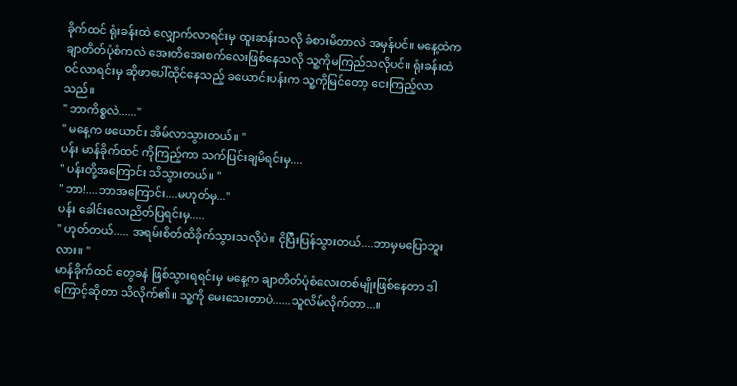ခိုက်ထင် ရုံးခန်းထဲ လျှောက်လာရင်းမှ ထူးဆန်းသလို ခံစားမိတာလဲ အမှန်ပင်။ မနေ့ထဲက ချာတိတ်ပုံစံကလဲ အေးတိအေးစက်လေးဖြစ်နေသလို သူ့ကိုမကြည်သလိုပင်။ ရုံးခန်းထဲဝင်လာရင်းမှ ဆိုဖာပေါ်ထိုင်နေသည့် ခယောင်းပန်းက သူ့ကိုမြင်တော့ ငေးကြည့်လာသည်။
" ဘာကိစ္စလဲ......"
" မနေ့က ဖယောင်း အိမ်လာသွားတယ်။ "
ပန်း မာန်ခိုက်ထင် ကိုကြည့်ကာ သက်ပြင်းချမိရင်းမှ....
" ပန်းတို့အကြောင်း သိသွားတယ်။ "
" ဘာ!....ဘာအကြောင်း....မဟုတ်မှ..."
ပန်း ခေါင်းလေးညိတ်ပြရင်းမှ.....
" ဟုတ်တယ်..... အရမ်းစိတ်ထိခိုက်သွားသလိုပဲ။ ငိုပြီးပြန်သွားတယ်....ဘာမှမပြောဘူးလား။ "
မာန်ခိုက်ထင် တွေခနဲ ဖြစ်သွားရရင်းမှ မနေ့က ချာတိတ်ပုံစံလေးတစ်မျိုးဖြစ်နေတာ ဒါကြောင့်ဆိုတာ သိလိုက်၏။ သူ့ကို မေးသေးတာပဲ......သူလိမ်လိုက်တာ...။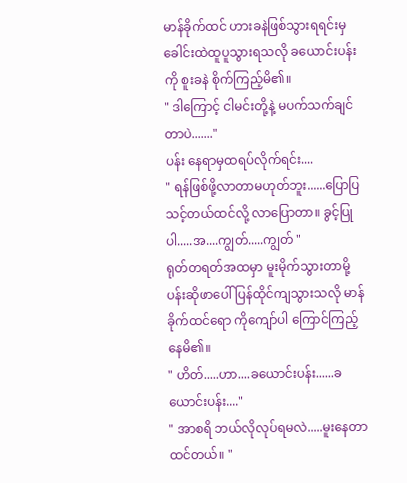မာန်ခိုက်ထင် ဟားခနဲဖြစ်သွားရရင်းမှ ခေါင်းထဲထူပူသွားရသလို ခယောင်းပန်းကို စူးခနဲ စိုက်ကြည့်မိ၏။
" ဒါကြောင့် ငါမင်းတို့နဲ့ မပက်သက်ချင်တာပဲ......."
ပန်း နေရာမှထရပ်လိုက်ရင်း....
" ရန်ဖြစ်ဖို့လာတာမဟုတ်ဘူး......ပြောပြသင့်တယ်ထင်လို့ လာပြောတာ။ ခွင့်ပြုပါ.....အ....ကျွတ်.....ကျွတ် "
ရုတ်တရတ်အထမှာ မူးမိုက်သွားတာမို့ ပန်းဆိုဖာပေါ်ပြန်ထိုင်ကျသွားသလို မာန်ခိုက်ထင်ရော ကိုကျော်ပါ ကြောင်ကြည့်နေမိ၏။
" ဟိတ်.....ဟာ....ခယောင်းပန်း......ခယောင်းပန်း...."
" အာစရိ ဘယ်လိုလုပ်ရမလဲ.....မူးနေတာထင်တယ်။ "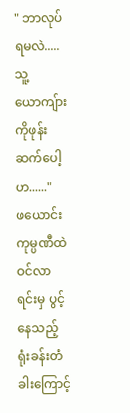" ဘာလုပ်ရမလဲ.....သူ့ယောကျ်ားကိုဖုန်းဆက်ပေါ့ဟ......"
ဖယောင်း ကုမ္ပဏီထဲ ဝင်လာရင်းမှ ပွင့်နေသည့် ရုံးခန်းတံခါးကြောင့်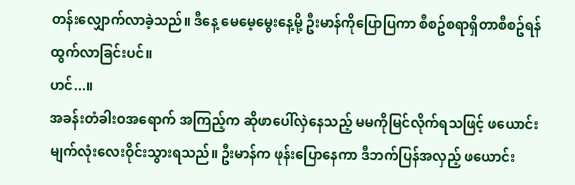တန်းလျှောက်လာခဲ့သည်။ ဒီနေ့ မေမေ့မွေးနေ့မို့ ဦးမာန်ကိုပြောပြကာ စီစဥ်စရာရှိတာစီစဥ်ရန် ထွက်လာခြင်းပင်။
ဟင်...။
အခန်းတံခါးဝအရောက် အကြည့်က ဆိုဖာပေါ်လှဲနေသည့် မမကိုမြင်လိုက်ရသဖြင့် ဖယောင်း မျက်လုံးလေးဝိုင်းသွားရသည်။ ဦးမာန်က ဖုန်းပြောနေကာ ဒီဘက်ပြန်အလှည့် ဖယောင်း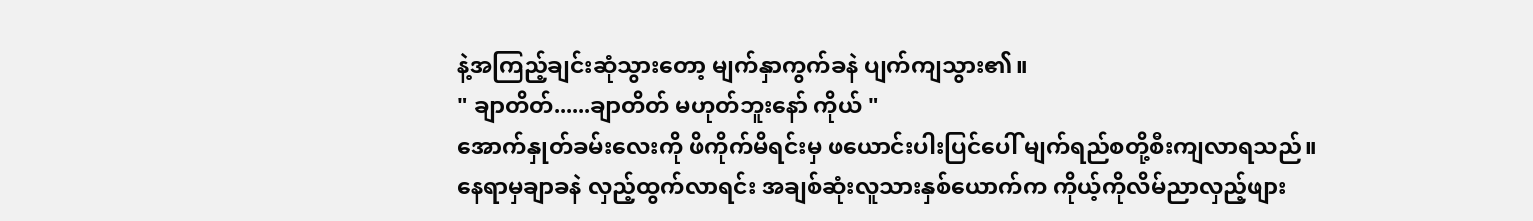နဲ့အကြည့်ချင်းဆုံသွားတော့ မျက်နှာကွက်ခနဲ ပျက်ကျသွား၏။
" ချာတိတ်......ချာတိတ် မဟုတ်ဘူးနော် ကိုယ် "
အောက်နှုတ်ခမ်းလေးကို ဖိကိုက်မိရင်းမှ ဖယောင်းပါးပြင်ပေါ် မျက်ရည်စတို့စီးကျလာရသည်။ နေရာမှချာခနဲ လှည့်ထွက်လာရင်း အချစ်ဆုံးလူသားနှစ်ယောက်က ကိုယ့်ကိုလိမ်ညာလှည့်ဖျား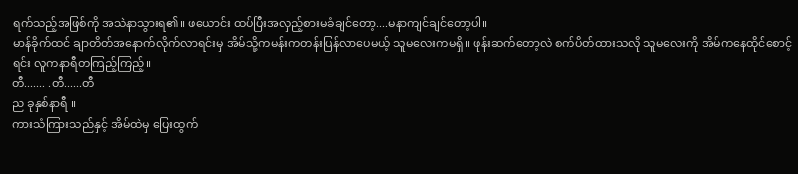ရက်သည့်အဖြစ်ကို အသဲနာသွားရ၏။ ဖယောင်း ထပ်ပြီးအလှည့်စားမခံချင်တော့....မနာကျင်ချင်တော့ပါ။
မာန်ခိုက်ထင် ချာတိတ်အနောက်လိုက်လာရင်းမှ အိမ်သို့ကမန်းကတန်းပြန်လာပေမယ့် သူမလေးကမရှိ။ ဖုန်းဆက်တော့လဲ စက်ပိတ်ထားသလို သူမလေးကို အိမ်ကနေထိုင်စောင့်ရင်း လူကနာရီတကြည့်ကြည့်။
တီ....... .တီ......တီ
ည ခုနှစ်နာရီ ။
ကားသံကြားသည်နှင့် အိမ်ထဲမှ ပြေးထွက်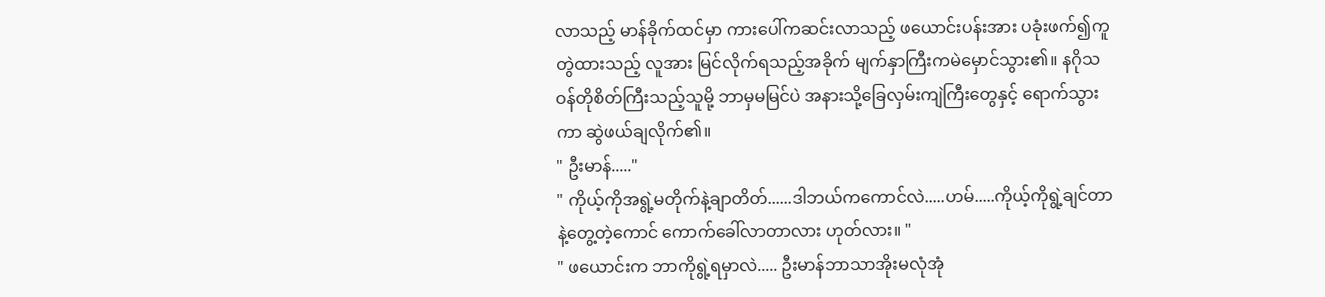လာသည့် မာန်ခိုက်ထင်မှာ ကားပေါ်ကဆင်းလာသည့် ဖယောင်းပန်းအား ပခုံးဖက်၍ကူတွဲထားသည့် လူအား မြင်လိုက်ရသည့်အခိုက် မျက်နှာကြီးကမဲမှောင်သွား၏။ နဂိုသဝန်တိုစိတ်ကြီးသည့်သူမို့ ဘာမှမမြင်ပဲ အနားသို့ခြေလှမ်းကျဲကြီးတွေနှင့် ရောက်သွားကာ ဆွဲဖယ်ချလိုက်၏။
" ဦးမာန်....."
" ကိုယ့်ကိုအရွဲ့မတိုက်နဲ့ချာတိတ်......ဒါဘယ်ကကောင်လဲ.....ဟမ်.....ကိုယ့်ကိုရွဲ့ချင်တာနဲ့တွေ့တဲ့ကောင် ကောက်ခေါ်လာတာလား ဟုတ်လား။ "
" ဖယောင်းက ဘာကိုရွဲ့ရမှာလဲ..... ဦးမာန်ဘာသာအိုးမလုံအုံ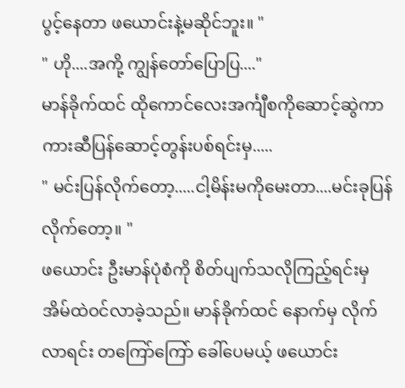ပွင့်နေတာ ဖယောင်းနဲ့မဆိုင်ဘူး။ "
" ဟို....အကို့ ကျွန်တော်ပြောပြ...."
မာန်ခိုက်ထင် ထိုကောင်လေးအင်္ကျီစကိုဆောင့်ဆွဲကာ ကားဆီပြန်ဆောင့်တွန်းပစ်ရင်းမှ.....
" မင်းပြန်လိုက်တော့.....ငါ့မိန်းမကိုမေးတာ....မင်းခုပြန်လိုက်တော့။ "
ဖယောင်း ဦးမာန်ပုံစံကို စိတ်ပျက်သလိုကြည့်ရင်းမှ အိမ်ထဲဝင်လာခဲ့သည်။ မာန်ခိုက်ထင် နောက်မှ လိုက်လာရင်း တကြော်ကြော် ခေါ်ပေမယ့် ဖယောင်း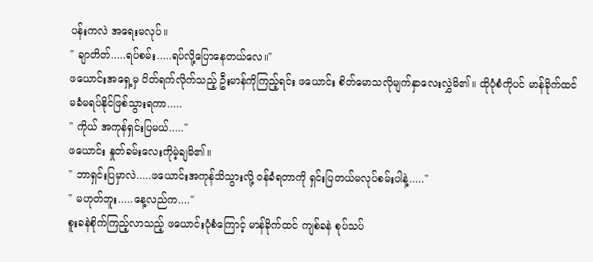ပန်းကလဲ အရေးမလုပ်။
" ချာတိတ်.....ရပ်စမ်း.....ရပ်လို့ပြောနေတယ်လေ။"
ဖယောင်းအရှေ့မှ ပိတ်ရက်လိုက်သည့် ဦးမာန်ကိုကြည့်ရင်း ဖယောင်း စိတ်မောသလိုမျက်နှာလေးလွှဲမိ၏။ ထိုပုံစံကိုပင် မာန်ခိုက်ထင်မခံမရပ်နိုင်ဖြစ်သွားရကာ.....
" ကိုယ် အကုန်ရှင်းပြမယ်....."
ဖယောင်း နှုတ်ခမ်းလေးကိုမဲ့ချမိ၏။
" ဘာရှင်းပြမှာလဲ.....ဖယောင်းအကုန်သိသွားလို့ ဝန်ခံရတာကို ရှင်းပြတယ်မလုပ်စမ်းပါနဲ့....."
" မဟုတ်ဘူး.....နေ့လည်က...."
စူးခနဲစိုက်ကြည့်လာသည့် ဖယောင်းပုံစံကြောင့် မာန်ခိုက်ထင် ကျစ်ခနဲ စုပ်သပ်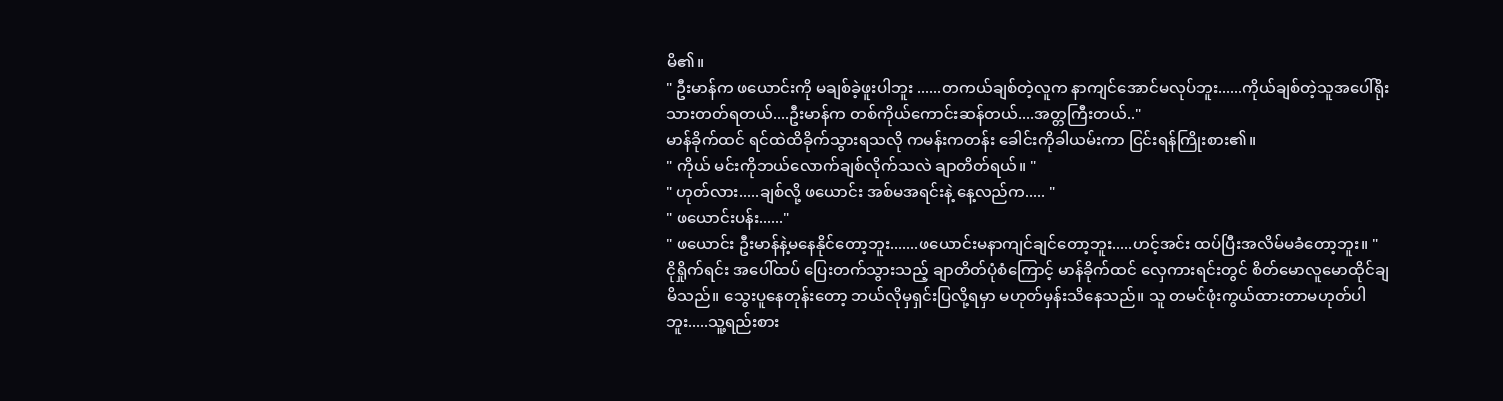မိ၏။
" ဦးမာန်က ဖယောင်းကို မချစ်ခဲ့ဖူးပါဘူး ......တကယ်ချစ်တဲ့လူက နာကျင်အောင်မလုပ်ဘူး......ကိုယ်ချစ်တဲ့သူအပေါ်ရိုးသားတတ်ရတယ်....ဦးမာန်က တစ်ကိုယ်ကောင်းဆန်တယ်....အတ္တကြီးတယ်.."
မာန်ခိုက်ထင် ရင်ထဲထိခိုက်သွားရသလို ကမန်းကတန်း ခေါင်းကိုခါယမ်းကာ ငြင်းရန်ကြိုးစား၏။
" ကိုယ် မင်းကိုဘယ်လောက်ချစ်လိုက်သလဲ ချာတိတ်ရယ်။ "
" ဟုတ်လား.....ချစ်လို့ ဖယောင်း အစ်မအရင်းနဲ့ နေ့လည်က..... "
" ဖယောင်းပန်း......"
" ဖယောင်း ဦးမာန်နဲ့မနေနိုင်တော့ဘူး.......ဖယောင်းမနာကျင်ချင်တော့ဘူး.....ဟင့်အင်း ထပ်ပြီးအလိမ်မခံတော့ဘူး။ "
ငိုရှိုက်ရင်း အပေါ်ထပ် ပြေးတက်သွားသည့် ချာတိတ်ပုံစံကြောင့် မာန်ခိုက်ထင် လှေကားရင်းတွင် စိတ်မောလူမောထိုင်ချမိသည်။ သွေးပူနေတုန်းတော့ ဘယ်လိုမှရှင်းပြလို့ရမှာ မဟုတ်မှန်းသိနေသည်။ သူ တမင်ဖုံးကွယ်ထားတာမဟုတ်ပါဘူး.....သူ့ရည်းစား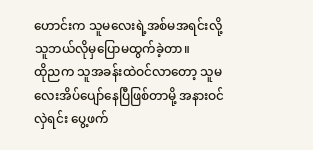ဟောင်းက သူမလေးရဲ့အစ်မအရင်းလို့ သူဘယ်လိုမှပြောမထွက်ခဲ့တာ။
ထိုညက သူအခန်းထဲဝင်လာတော့ သူမလေးအိပ်ပျော်နေပြီဖြစ်တာမို့ အနားဝင်လှဲရင်း ပွေ့ဖက်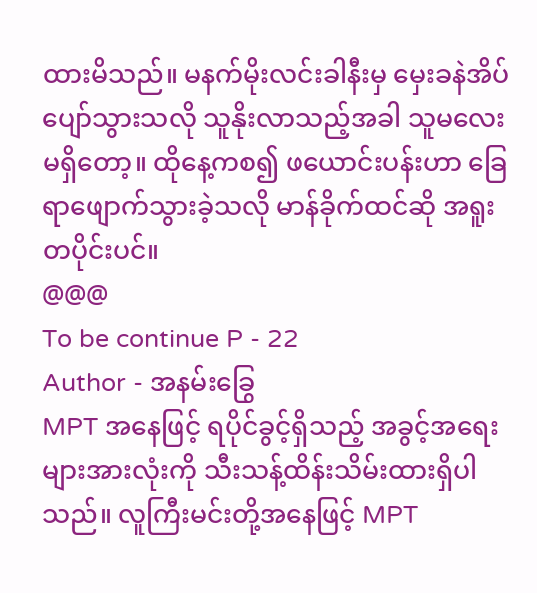ထားမိသည်။ မနက်မိုးလင်းခါနီးမှ မှေးခနဲအိပ်ပျော်သွားသလို သူနိုးလာသည့်အခါ သူမလေးမရှိတော့။ ထိုနေ့ကစ၍ ဖယောင်းပန်းဟာ ခြေရာဖျောက်သွားခဲ့သလို မာန်ခိုက်ထင်ဆို အရူးတပိုင်းပင်။
@@@
To be continue P - 22
Author - အနမ်းခြွေ
MPT အနေဖြင့် ရပိုင်ခွင့်ရှိသည့် အခွင့်အရေးများအားလုံးကို သီးသန့်ထိန်းသိမ်းထားရှိပါသည်။ လူကြီးမင်းတို့အနေဖြင့် MPT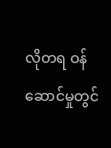လိုတရ ဝန်ဆောင်မှုတွင်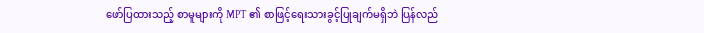ဖော်ပြထားသည့် စာမူများကို MPT ၏ စာဖြင့်ရေးသားခွင့်ပြုချက်မရှိဘဲ ပြန်လည်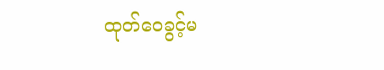ထုတ်ဝေခွင့်မ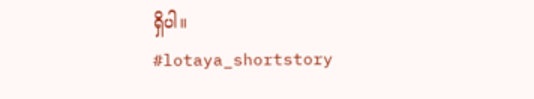ရှိပါ။
#lotaya_shortstory